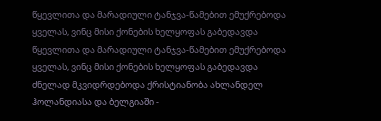წყევლითა და მარადიული ტანჯვა-წამებით ემუქრებოდა ყველას, ვინც მისი ქონების ხელყოფას გაბედავდა
წყევლითა და მარადიული ტანჯვა-წამებით ემუქრებოდა ყველას, ვინც მისი ქონების ხელყოფას გაბედავდა
ძნელად მკვიდრდებოდა ქრისტიანობა ახლანდელ ჰოლანდიასა და ბელგიაში -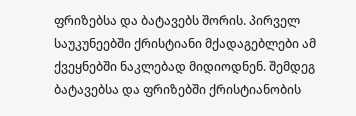ფრიზებსა და ბატავებს შორის. პირველ საუკუნეებში ქრისტიანი მქადაგებლები ამ ქვეყნებში ნაკლებად მიდიოდნენ. შემდეგ ბატავებსა და ფრიზებში ქრისტიანობის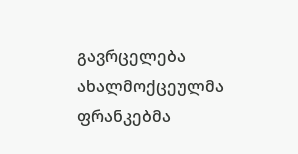გავრცელება ახალმოქცეულმა ფრანკებმა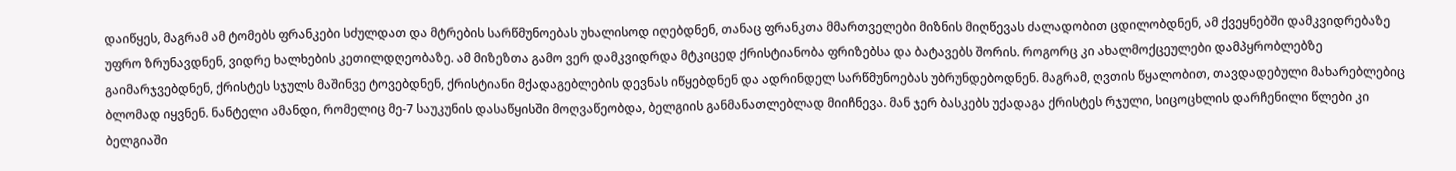დაიწყეს, მაგრამ ამ ტომებს ფრანკები სძულდათ და მტრების სარწმუნოებას უხალისოდ იღებდნენ, თანაც ფრანკთა მმართველები მიზნის მიღწევას ძალადობით ცდილობდნენ, ამ ქვეყნებში დამკვიდრებაზე უფრო ზრუნავდნენ, ვიდრე ხალხების კეთილდღეობაზე. ამ მიზეზთა გამო ვერ დამკვიდრდა მტკიცედ ქრისტიანობა ფრიზებსა და ბატავებს შორის. როგორც კი ახალმოქცეულები დამპყრობლებზე გაიმარჯვებდნენ, ქრისტეს სჯულს მაშინვე ტოვებდნენ, ქრისტიანი მქადაგებლების დევნას იწყებდნენ და ადრინდელ სარწმუნოებას უბრუნდებოდნენ. მაგრამ, ღვთის წყალობით, თავდადებული მახარებლებიც ბლომად იყვნენ. ნანტელი ამანდი, რომელიც მე-7 საუკუნის დასაწყისში მოღვაწეობდა, ბელგიის განმანათლებლად მიიჩნევა. მან ჯერ ბასკებს უქადაგა ქრისტეს რჯული, სიცოცხლის დარჩენილი წლები კი ბელგიაში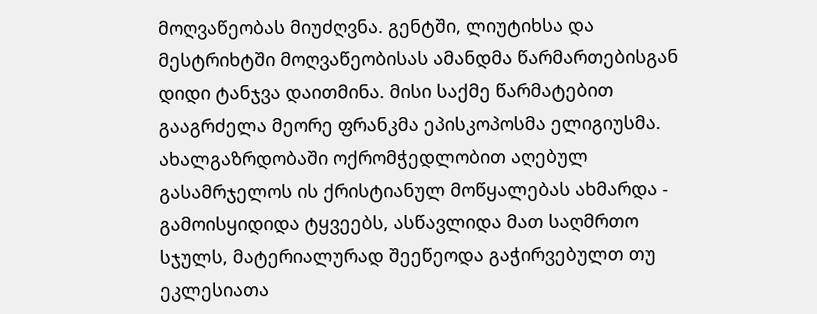მოღვაწეობას მიუძღვნა. გენტში, ლიუტიხსა და მესტრიხტში მოღვაწეობისას ამანდმა წარმართებისგან დიდი ტანჯვა დაითმინა. მისი საქმე წარმატებით გააგრძელა მეორე ფრანკმა ეპისკოპოსმა ელიგიუსმა. ახალგაზრდობაში ოქრომჭედლობით აღებულ გასამრჯელოს ის ქრისტიანულ მოწყალებას ახმარდა - გამოისყიდიდა ტყვეებს, ასწავლიდა მათ საღმრთო სჯულს, მატერიალურად შეეწეოდა გაჭირვებულთ თუ ეკლესიათა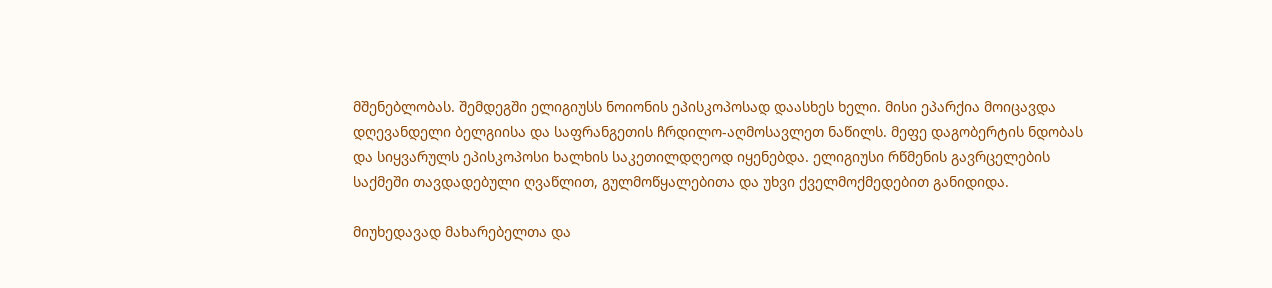მშენებლობას. შემდეგში ელიგიუსს ნოიონის ეპისკოპოსად დაასხეს ხელი. მისი ეპარქია მოიცავდა დღევანდელი ბელგიისა და საფრანგეთის ჩრდილო-აღმოსავლეთ ნაწილს. მეფე დაგობერტის ნდობას და სიყვარულს ეპისკოპოსი ხალხის საკეთილდღეოდ იყენებდა. ელიგიუსი რწმენის გავრცელების საქმეში თავდადებული ღვაწლით, გულმოწყალებითა და უხვი ქველმოქმედებით განიდიდა.

მიუხედავად მახარებელთა და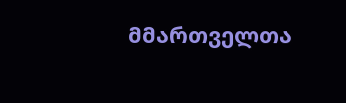მმართველთა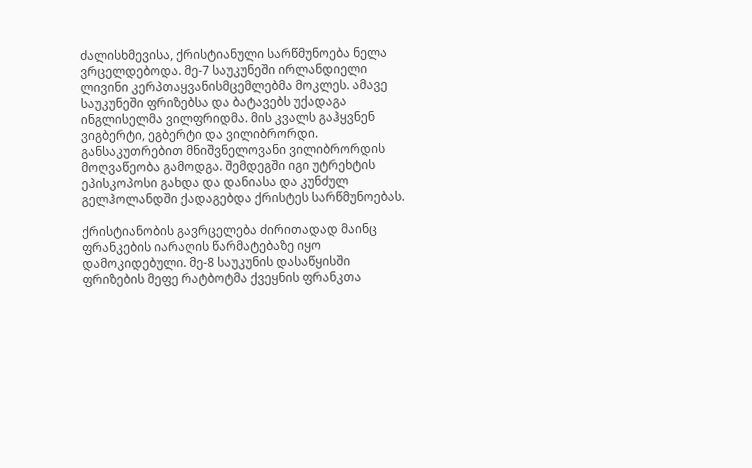ძალისხმევისა, ქრისტიანული სარწმუნოება ნელა ვრცელდებოდა. მე-7 საუკუნეში ირლანდიელი ლივინი კერპთაყვანისმცემლებმა მოკლეს. ამავე საუკუნეში ფრიზებსა და ბატავებს უქადაგა ინგლისელმა ვილფრიდმა. მის კვალს გაჰყვნენ ვიგბერტი, ეგბერტი და ვილიბრორდი. განსაკუთრებით მნიშვნელოვანი ვილიბრორდის მოღვაწეობა გამოდგა. შემდეგში იგი უტრეხტის ეპისკოპოსი გახდა და დანიასა და კუნძულ გელჰოლანდში ქადაგებდა ქრისტეს სარწმუნოებას.

ქრისტიანობის გავრცელება ძირითადად მაინც ფრანკების იარაღის წარმატებაზე იყო დამოკიდებული. მე-8 საუკუნის დასაწყისში ფრიზების მეფე რატბოტმა ქვეყნის ფრანკთა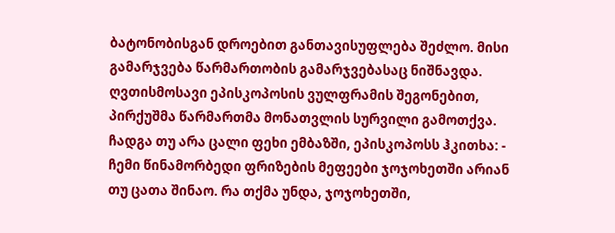ბატონობისგან დროებით განთავისუფლება შეძლო. მისი გამარჯვება წარმართობის გამარჯვებასაც ნიშნავდა. ღვთისმოსავი ეპისკოპოსის ვულფრამის შეგონებით, პირქუშმა წარმართმა მონათვლის სურვილი გამოთქვა. ჩადგა თუ არა ცალი ფეხი ემბაზში, ეპისკოპოსს ჰკითხა: - ჩემი წინამორბედი ფრიზების მეფეები ჯოჯოხეთში არიან თუ ცათა შინაო. რა თქმა უნდა, ჯოჯოხეთში,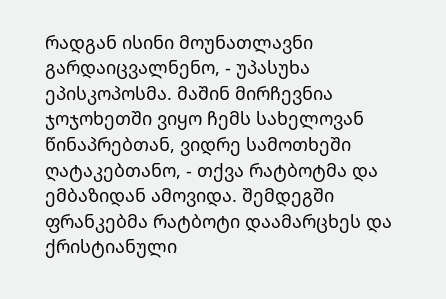რადგან ისინი მოუნათლავნი გარდაიცვალნენო, - უპასუხა ეპისკოპოსმა. მაშინ მირჩევნია ჯოჯოხეთში ვიყო ჩემს სახელოვან წინაპრებთან, ვიდრე სამოთხეში ღატაკებთანო, - თქვა რატბოტმა და ემბაზიდან ამოვიდა. შემდეგში ფრანკებმა რატბოტი დაამარცხეს და ქრისტიანული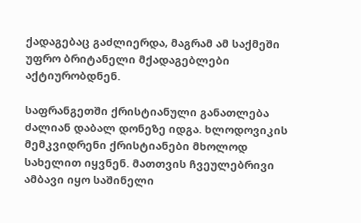ქადაგებაც გაძლიერდა, მაგრამ ამ საქმეში უფრო ბრიტანელი მქადაგებლები აქტიურობდნენ.

საფრანგეთში ქრისტიანული განათლება ძალიან დაბალ დონეზე იდგა. ხლოდოვიკის მემკვიდრენი ქრისტიანები მხოლოდ სახელით იყვნენ. მათთვის ჩვეულებრივი ამბავი იყო საშინელი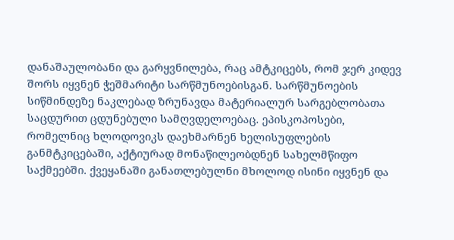დანაშაულობანი და გარყვნილება, რაც ამტკიცებს, რომ ჯერ კიდევ შორს იყვნენ ჭეშმარიტი სარწმუნოებისგან. სარწმუნოების სიწმინდეზე ნაკლებად ზრუნავდა მატერიალურ სარგებლობათა საცდურით ცდუნებული სამღვდელოებაც. ეპისკოპოსები, რომელნიც ხლოდოვიკს დაეხმარნენ ხელისუფლების განმტკიცებაში, აქტიურად მონაწილეობდნენ სახელმწიფო საქმეებში. ქვეყანაში განათლებულნი მხოლოდ ისინი იყვნენ და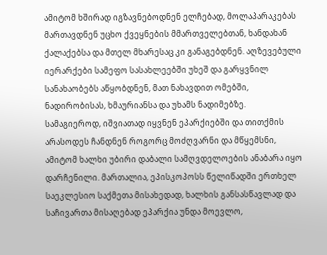ამიტომ ხშირად იგზავნებოდნენ ელჩებად, მოლაპარაკებას მართავდნენ უცხო ქვეყნების მმართველებთან, ხანდახან ქალაქებსა და მთელ მხარესაც კი განაგებდნენ. აღზევებული იერარქები სამეფო სასახლეებში უხეშ და გარყვნილ სანახაობებს აწყობდნენ, მათ ნახავდით ომებში, ნადირობისას, ხმაურიანსა და უხამს ნადიმებზე. სამაგიეროდ, იშვიათად იყვნენ ეპარქიებში და თითქმის არასოდეს ჩანდნენ როგორც მოძღვარნი და მწყემსნი, ამიტომ ხალხი უბირი დაბალი სამღვდელოების ანაბარა იყო დარჩენილი. მართალია, ეპისკოპოსს წელიწადში ერთხელ საეკლესიო საქმეთა მისახედად, ხალხის განსასწავლად და საჩივართა მისაღებად ეპარქია უნდა მოევლო,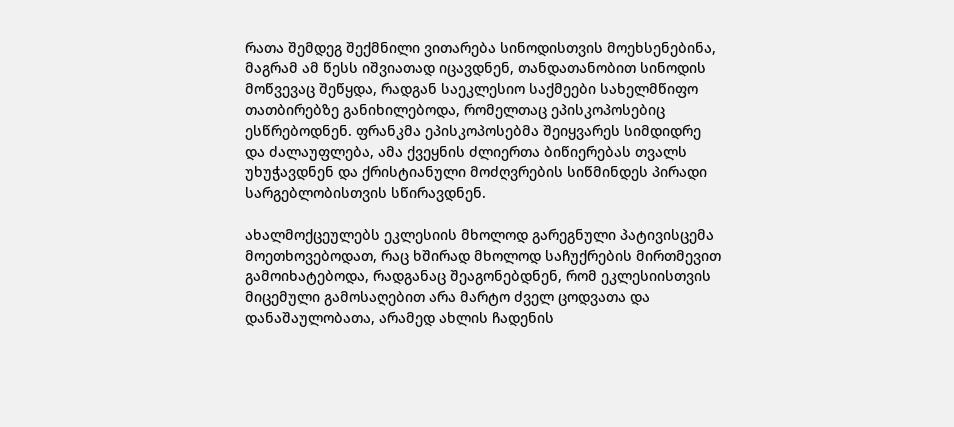რათა შემდეგ შექმნილი ვითარება სინოდისთვის მოეხსენებინა, მაგრამ ამ წესს იშვიათად იცავდნენ, თანდათანობით სინოდის მოწვევაც შეწყდა, რადგან საეკლესიო საქმეები სახელმწიფო თათბირებზე განიხილებოდა, რომელთაც ეპისკოპოსებიც ესწრებოდნენ. ფრანკმა ეპისკოპოსებმა შეიყვარეს სიმდიდრე და ძალაუფლება, ამა ქვეყნის ძლიერთა ბიწიერებას თვალს უხუჭავდნენ და ქრისტიანული მოძღვრების სიწმინდეს პირადი სარგებლობისთვის სწირავდნენ.

ახალმოქცეულებს ეკლესიის მხოლოდ გარეგნული პატივისცემა მოეთხოვებოდათ, რაც ხშირად მხოლოდ საჩუქრების მირთმევით გამოიხატებოდა, რადგანაც შეაგონებდნენ, რომ ეკლესიისთვის მიცემული გამოსაღებით არა მარტო ძველ ცოდვათა და დანაშაულობათა, არამედ ახლის ჩადენის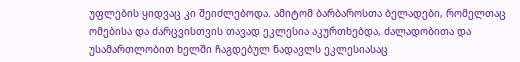უფლების ყიდვაც კი შეიძლებოდა. ამიტომ ბარბაროსთა ბელადები, რომელთაც ომებისა და ძარცვისთვის თავად ეკლესია აკურთხებდა, ძალადობითა და უსამართლობით ხელში ჩაგდებულ ნადავლს ეკლესიასაც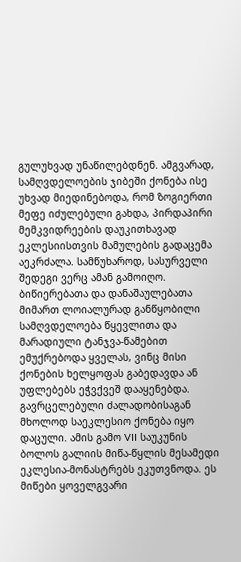გულუხვად უნაწილებდნენ. ამგვარად, სამღვდელოების ჯიბეში ქონება ისე უხვად მიედინებოდა, რომ ზოგიერთი მეფე იძულებული გახდა, პირდაპირი მემკვიდრეების დაუკითხავად ეკლესიისთვის მამულების გადაცემა აეკრძალა. სამწუხაროდ, სასურველი შედეგი ვერც ამან გამოიღო. ბიწიერებათა და დანაშაულებათა მიმართ ლოიალურად განწყობილი სამღვდელოება წყევლითა და მარადიული ტანჯვა-წამებით ემუქრებოდა ყველას, ვინც მისი ქონების ხელყოფას გაბედავდა ან უფლებებს ეჭვქვეშ დააყენებდა. გავრცელებული ძალადობისაგან მხოლოდ საეკლესიო ქონება იყო დაცული. ამის გამო VII საუკუნის ბოლოს გალიის მიწა-წყლის მესამედი ეკლესია-მონასტრებს ეკუთვნოდა. ეს მიწები ყოველგვარი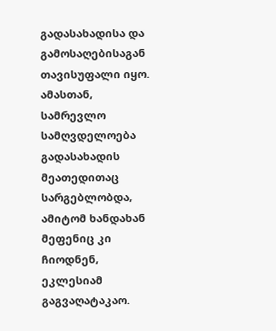გადასახადისა და გამოსაღებისაგან თავისუფალი იყო. ამასთან, სამრევლო სამღვდელოება გადასახადის მეათედითაც სარგებლობდა, ამიტომ ხანდახან მეფენიც კი ჩიოდნენ, ეკლესიამ გაგვაღატაკაო.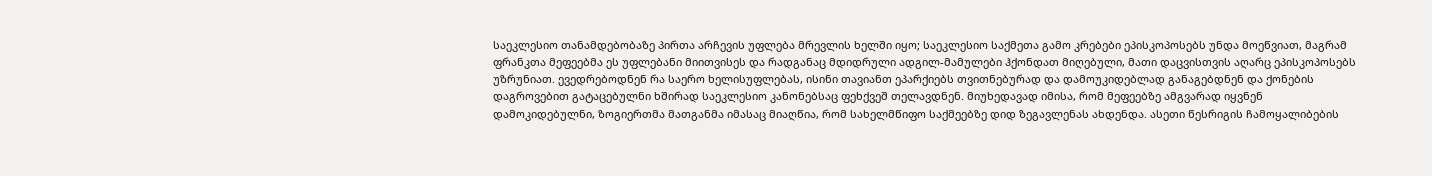საეკლესიო თანამდებობაზე პირთა არჩევის უფლება მრევლის ხელში იყო; საეკლესიო საქმეთა გამო კრებები ეპისკოპოსებს უნდა მოეწვიათ, მაგრამ ფრანკთა მეფეებმა ეს უფლებანი მიითვისეს და რადგანაც მდიდრული ადგილ-მამულები ჰქონდათ მიღებული, მათი დაცვისთვის აღარც ეპისკოპოსებს უზრუნიათ. ევედრებოდნენ რა საერო ხელისუფლებას, ისინი თავიანთ ეპარქიებს თვითნებურად და დამოუკიდებლად განაგებდნენ და ქონების დაგროვებით გატაცებულნი ხშირად საეკლესიო კანონებსაც ფეხქვეშ თელავდნენ. მიუხედავად იმისა, რომ მეფეებზე ამგვარად იყვნენ დამოკიდებულნი, ზოგიერთმა მათგანმა იმასაც მიაღწია, რომ სახელმწიფო საქმეებზე დიდ ზეგავლენას ახდენდა. ასეთი წესრიგის ჩამოყალიბების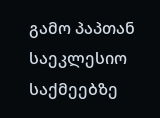გამო პაპთან საეკლესიო საქმეებზე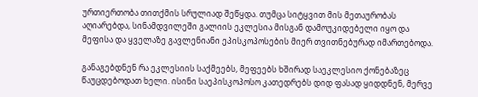ურთიერთობა თითქმის სრულიად შეწყდა. თუმცა სიტყვით მის მეთაურობას აღიარებდა, სინამდვილეში გალიის ეკლესია მისგან დამოუკიდებელი იყო და მეფისა და ყველაზე გავლენიანი ეპისკოპოსების მიერ თვითნებურად იმართებოდა.

განაგებდნენ რა ეკლესიის საქმეებს, მეფეებს ხშირად საეკლესიო ქონებაზეც წაუცდებოდათ ხელი. ისინი საეპისკოპოსო კათედრებს დიდ ფასად ყიდდნენ, მერვე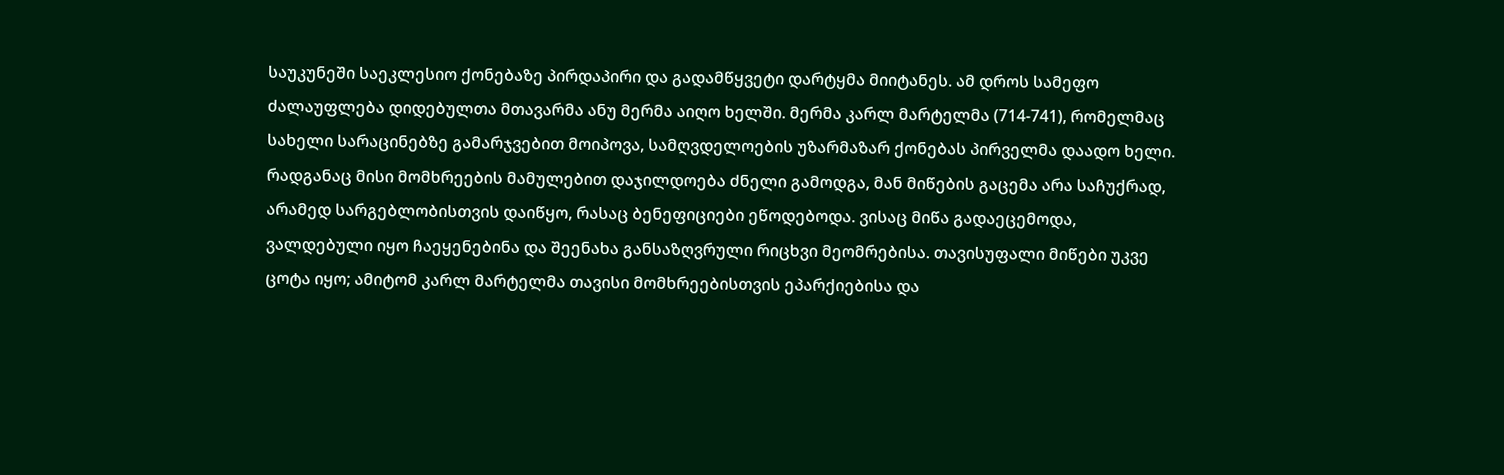საუკუნეში საეკლესიო ქონებაზე პირდაპირი და გადამწყვეტი დარტყმა მიიტანეს. ამ დროს სამეფო ძალაუფლება დიდებულთა მთავარმა ანუ მერმა აიღო ხელში. მერმა კარლ მარტელმა (714-741), რომელმაც სახელი სარაცინებზე გამარჯვებით მოიპოვა, სამღვდელოების უზარმაზარ ქონებას პირველმა დაადო ხელი. რადგანაც მისი მომხრეების მამულებით დაჯილდოება ძნელი გამოდგა, მან მიწების გაცემა არა საჩუქრად, არამედ სარგებლობისთვის დაიწყო, რასაც ბენეფიციები ეწოდებოდა. ვისაც მიწა გადაეცემოდა, ვალდებული იყო ჩაეყენებინა და შეენახა განსაზღვრული რიცხვი მეომრებისა. თავისუფალი მიწები უკვე ცოტა იყო; ამიტომ კარლ მარტელმა თავისი მომხრეებისთვის ეპარქიებისა და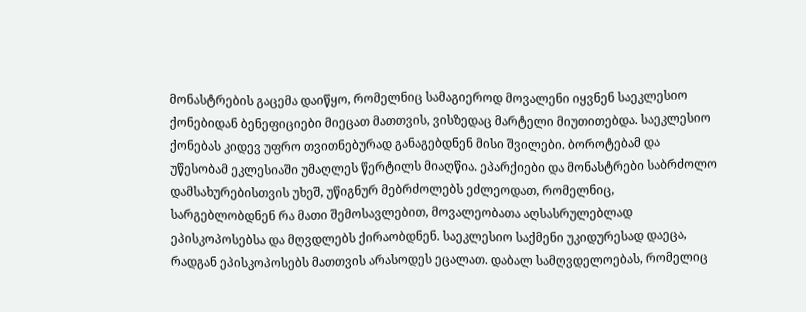მონასტრების გაცემა დაიწყო, რომელნიც სამაგიეროდ მოვალენი იყვნენ საეკლესიო ქონებიდან ბენეფიციები მიეცათ მათთვის, ვისზედაც მარტელი მიუთითებდა. საეკლესიო ქონებას კიდევ უფრო თვითნებურად განაგებდნენ მისი შვილები. ბოროტებამ და უწესობამ ეკლესიაში უმაღლეს წერტილს მიაღწია. ეპარქიები და მონასტრები საბრძოლო დამსახურებისთვის უხეშ, უწიგნურ მებრძოლებს ეძლეოდათ, რომელნიც, სარგებლობდნენ რა მათი შემოსავლებით, მოვალეობათა აღსასრულებლად ეპისკოპოსებსა და მღვდლებს ქირაობდნენ. საეკლესიო საქმენი უკიდურესად დაეცა, რადგან ეპისკოპოსებს მათთვის არასოდეს ეცალათ. დაბალ სამღვდელოებას, რომელიც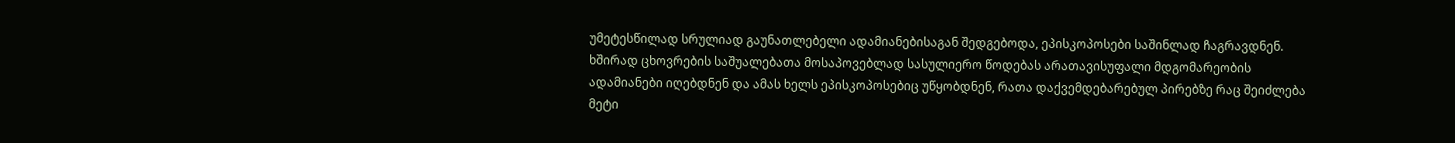უმეტესწილად სრულიად გაუნათლებელი ადამიანებისაგან შედგებოდა, ეპისკოპოსები საშინლად ჩაგრავდნენ. ხშირად ცხოვრების საშუალებათა მოსაპოვებლად სასულიერო წოდებას არათავისუფალი მდგომარეობის ადამიანები იღებდნენ და ამას ხელს ეპისკოპოსებიც უწყობდნენ, რათა დაქვემდებარებულ პირებზე რაც შეიძლება მეტი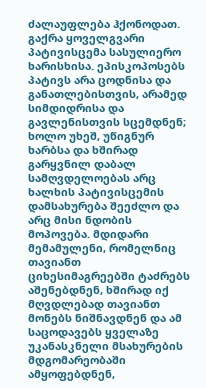ძალაუფლება ჰქონოდათ. გაქრა ყოველგვარი პატივისცემა სასულიერო ხარისხისა. ეპისკოპოსებს პატივს არა ცოდნისა და განათლებისთვის, არამედ სიმდიდრისა და გავლენისთვის სცემდნენ; ხოლო უხეშ, უწიგნურ ხარბსა და ხშირად გარყვნილ დაბალ სამღვდელოებას არც ხალხის პატივისცემის დამსახურება შეეძლო და არც მისი ნდობის მოპოვება. მდიდარი მემამულენი, რომელნიც თავიანთ ციხესიმაგრეებში ტაძრებს აშენებდნენ, ხშირად იქ მღვდლებად თავიანთ მონებს ნიშნავდნენ და ამ საცოდავებს ყველაზე უკანასკნელი მსახურების მდგომარეობაში ამყოფებდნენ,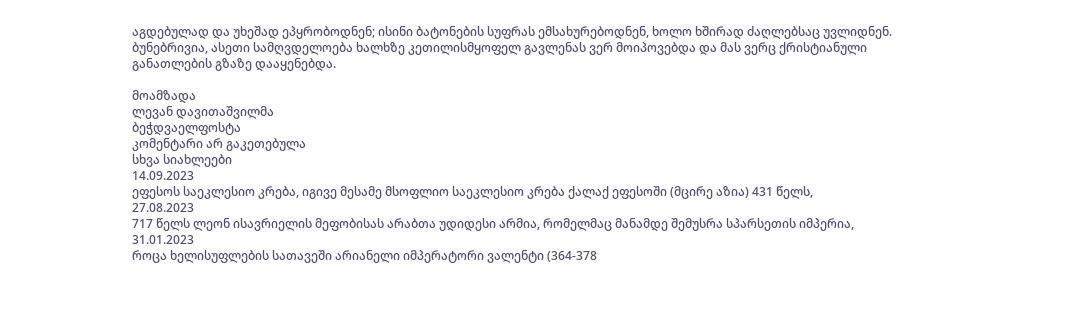აგდებულად და უხეშად ეპყრობოდნენ; ისინი ბატონების სუფრას ემსახურებოდნენ, ხოლო ხშირად ძაღლებსაც უვლიდნენ. ბუნებრივია, ასეთი სამღვდელოება ხალხზე კეთილისმყოფელ გავლენას ვერ მოიპოვებდა და მას ვერც ქრისტიანული განათლების გზაზე დააყენებდა.

მოამზადა
ლევან დავითაშვილმა
ბეჭდვაელფოსტა
კომენტარი არ გაკეთებულა
სხვა სიახლეები
14.09.2023
ეფესოს საეკლესიო კრება, იგივე მესამე მსოფლიო საეკლესიო კრება ქალაქ ეფესოში (მცირე აზია) 431 წელს,
27.08.2023
717 წელს ლეონ ისავრიელის მეფობისას არაბთა უდიდესი არმია, რომელმაც მანამდე შემუსრა სპარსეთის იმპერია,
31.01.2023
როცა ხელისუფლების სათავეში არიანელი იმპერატორი ვალენტი (364-378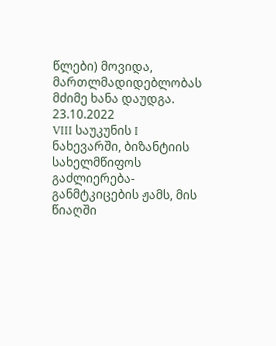წლები) მოვიდა, მართლმადიდებლობას მძიმე ხანა დაუდგა.
23.10.2022
VIII საუკუნის I ნახევარში, ბიზანტიის სახელმწიფოს გაძლიერება-განმტკიცების ჟამს, მის წიაღში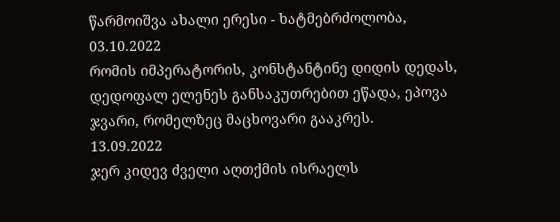წარმოიშვა ახალი ერესი - ხატმებრძოლობა,
03.10.2022
რომის იმპერატორის, კონსტანტინე დიდის დედას, დედოფალ ელენეს განსაკუთრებით ეწადა, ეპოვა ჯვარი, რომელზეც მაცხოვარი გააკრეს.
13.09.2022
ჯერ კიდევ ძველი აღთქმის ისრაელს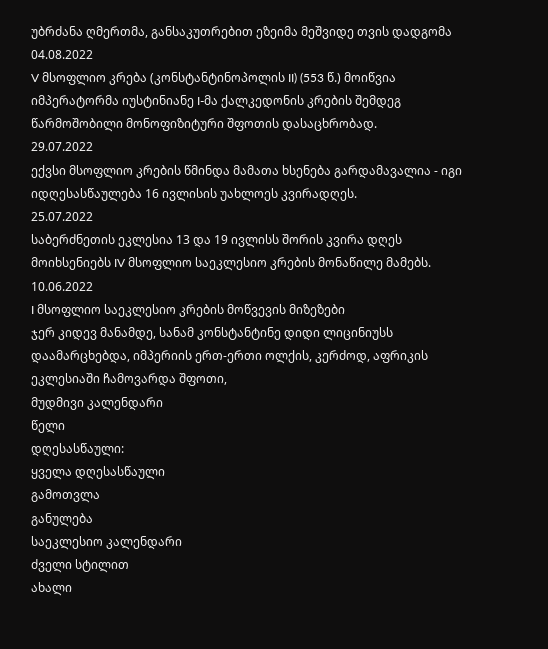უბრძანა ღმერთმა, განსაკუთრებით ეზეიმა მეშვიდე თვის დადგომა
04.08.2022
V მსოფლიო კრება (კონსტანტინოპოლის II) (553 წ.) მოიწვია იმპერატორმა იუსტინიანე I-მა ქალკედონის კრების შემდეგ წარმოშობილი მონოფიზიტური შფოთის დასაცხრობად.
29.07.2022
ექვსი მსოფლიო კრების წმინდა მამათა ხსენება გარდამავალია - იგი იდღესასწაულება 16 ივლისის უახლოეს კვირადღეს.
25.07.2022
საბერძნეთის ეკლესია 13 და 19 ივლისს შორის კვირა დღეს მოიხსენიებს IV მსოფლიო საეკლესიო კრების მონაწილე მამებს.
10.06.2022
I მსოფლიო საეკლესიო კრების მოწვევის მიზეზები
ჯერ კიდევ მანამდე, სანამ კონსტანტინე დიდი ლიცინიუსს დაამარცხებდა, იმპერიის ერთ-ერთი ოლქის, კერძოდ, აფრიკის ეკლესიაში ჩამოვარდა შფოთი,
მუდმივი კალენდარი
წელი
დღესასწაული:
ყველა დღესასწაული
გამოთვლა
განულება
საეკლესიო კალენდარი
ძველი სტილით
ახალი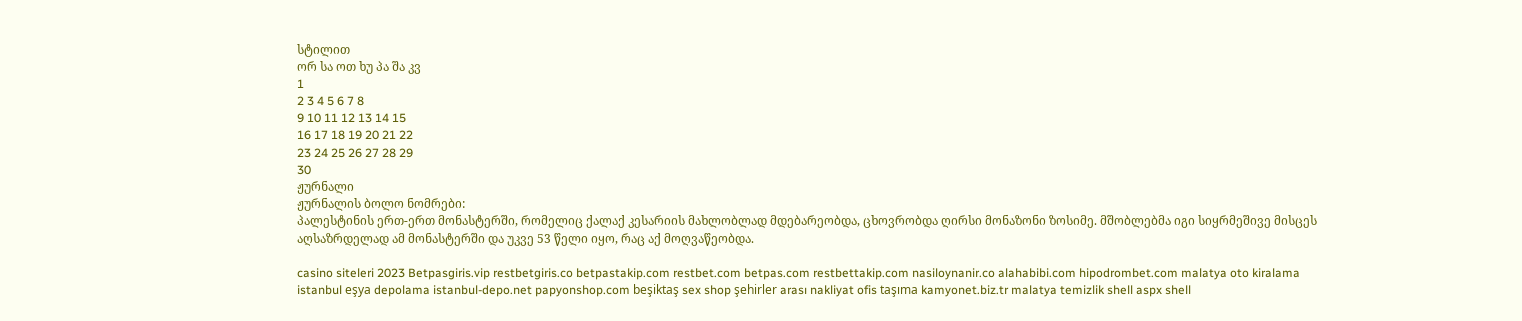სტილით
ორ სა ოთ ხუ პა შა კვ
1
2 3 4 5 6 7 8
9 10 11 12 13 14 15
16 17 18 19 20 21 22
23 24 25 26 27 28 29
30
ჟურნალი
ჟურნალის ბოლო ნომრები:
პალესტინის ერთ-ერთ მონასტერში, რომელიც ქალაქ კესარიის მახლობლად მდებარეობდა, ცხოვრობდა ღირსი მონაზონი ზოსიმე. მშობლებმა იგი სიყრმეშივე მისცეს აღსაზრდელად ამ მონასტერში და უკვე 53 წელი იყო, რაც აქ მოღვაწეობდა.

casino siteleri 2023 Betpasgiris.vip restbetgiris.co betpastakip.com restbet.com betpas.com restbettakip.com nasiloynanir.co alahabibi.com hipodrombet.com malatya oto kiralama istanbul eşya depolama istanbul-depo.net papyonshop.com beşiktaş sex shop şehirler arası nakliyat ofis taşıma kamyonet.biz.tr malatya temizlik shell aspx shell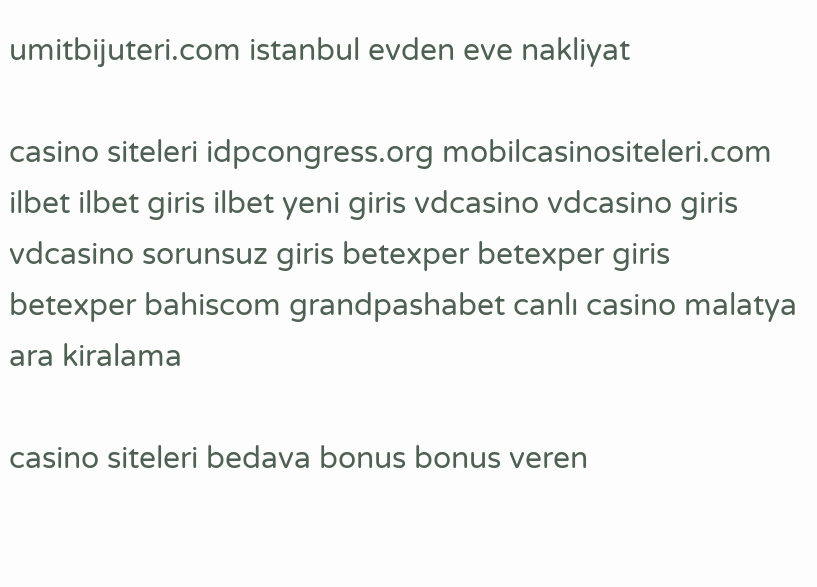umitbijuteri.com istanbul evden eve nakliyat

casino siteleri idpcongress.org mobilcasinositeleri.com ilbet ilbet giris ilbet yeni giris vdcasino vdcasino giris vdcasino sorunsuz giris betexper betexper giris betexper bahiscom grandpashabet canlı casino malatya ara kiralama

casino siteleri bedava bonus bonus veren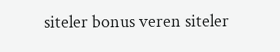siteler bonus veren siteler